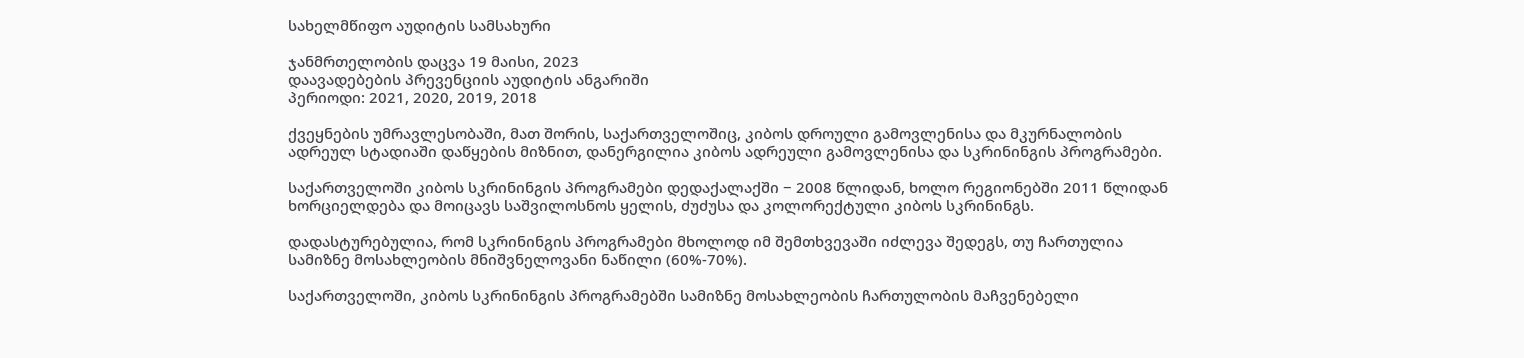სახელმწიფო აუდიტის სამსახური

ჯანმრთელობის დაცვა 19 მაისი, 2023
დაავადებების პრევენციის აუდიტის ანგარიში
პერიოდი: 2021, 2020, 2019, 2018

ქვეყნების უმრავლესობაში, მათ შორის, საქართველოშიც, კიბოს დროული გამოვლენისა და მკურნალობის ადრეულ სტადიაში დაწყების მიზნით, დანერგილია კიბოს ადრეული გამოვლენისა და სკრინინგის პროგრამები.

საქართველოში კიბოს სკრინინგის პროგრამები დედაქალაქში − 2008 წლიდან, ხოლო რეგიონებში 2011 წლიდან ხორციელდება და მოიცავს საშვილოსნოს ყელის, ძუძუსა და კოლორექტული კიბოს სკრინინგს.

დადასტურებულია, რომ სკრინინგის პროგრამები მხოლოდ იმ შემთხვევაში იძლევა შედეგს, თუ ჩართულია სამიზნე მოსახლეობის მნიშვნელოვანი ნაწილი (60%-70%).

საქართველოში, კიბოს სკრინინგის პროგრამებში სამიზნე მოსახლეობის ჩართულობის მაჩვენებელი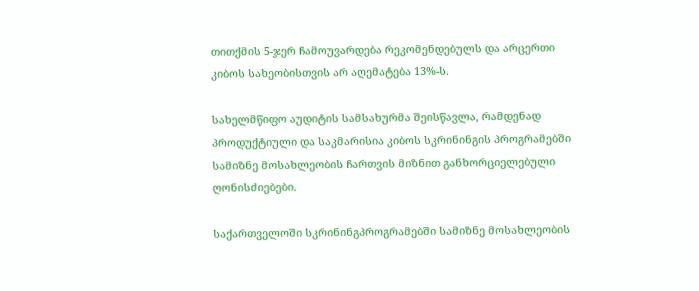თითქმის 5-ჯერ ჩამოუვარდება რეკომენდებულს და არცერთი კიბოს სახეობისთვის არ აღემატება 13%-ს.

სახელმწიფო აუდიტის სამსახურმა შეისწავლა, რამდენად პროდუქტიული და საკმარისია კიბოს სკრინინგის პროგრამებში სამიზნე მოსახლეობის ჩართვის მიზნით განხორციელებული ღონისძიებები.

საქართველოში სკრინინგპროგრამებში სამიზნე მოსახლეობის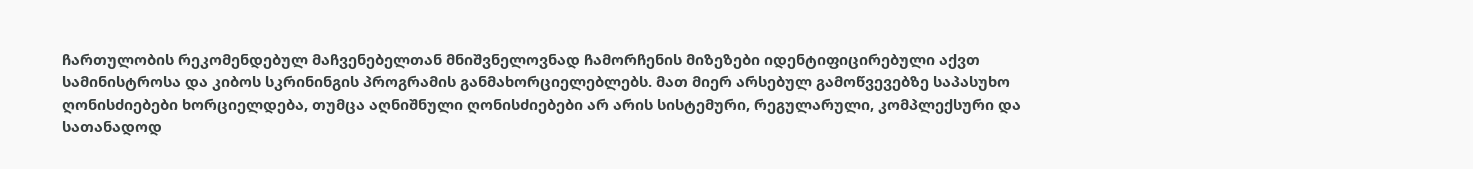ჩართულობის რეკომენდებულ მაჩვენებელთან მნიშვნელოვნად ჩამორჩენის მიზეზები იდენტიფიცირებული აქვთ სამინისტროსა და კიბოს სკრინინგის პროგრამის განმახორციელებლებს. მათ მიერ არსებულ გამოწვევებზე საპასუხო ღონისძიებები ხორციელდება, თუმცა აღნიშნული ღონისძიებები არ არის სისტემური, რეგულარული, კომპლექსური და სათანადოდ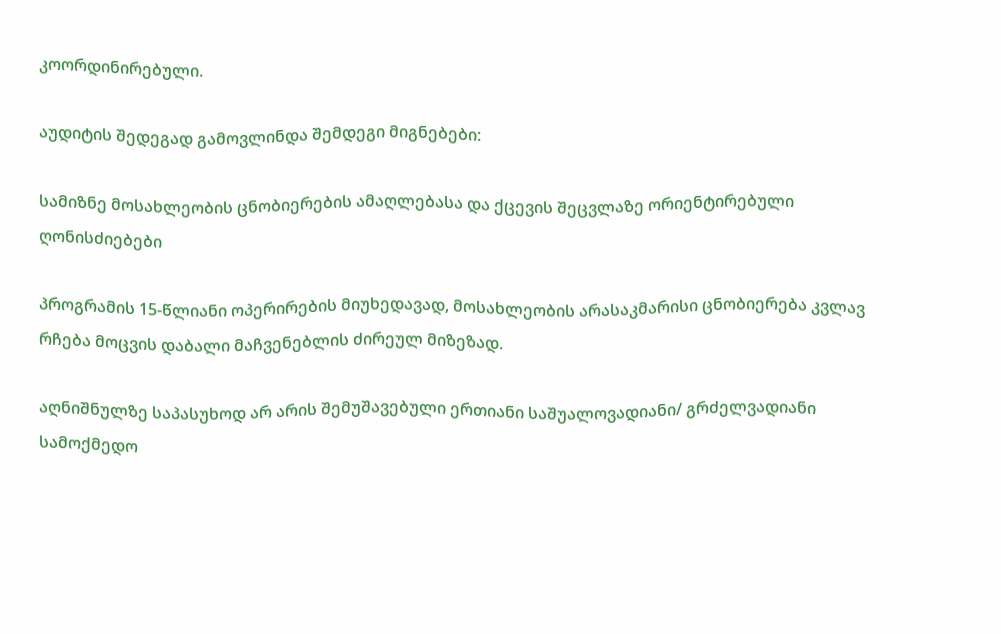კოორდინირებული.

აუდიტის შედეგად გამოვლინდა შემდეგი მიგნებები:

სამიზნე მოსახლეობის ცნობიერების ამაღლებასა და ქცევის შეცვლაზე ორიენტირებული ღონისძიებები

პროგრამის 15-წლიანი ოპერირების მიუხედავად, მოსახლეობის არასაკმარისი ცნობიერება კვლავ რჩება მოცვის დაბალი მაჩვენებლის ძირეულ მიზეზად.

აღნიშნულზე საპასუხოდ არ არის შემუშავებული ერთიანი საშუალოვადიანი/ გრძელვადიანი სამოქმედო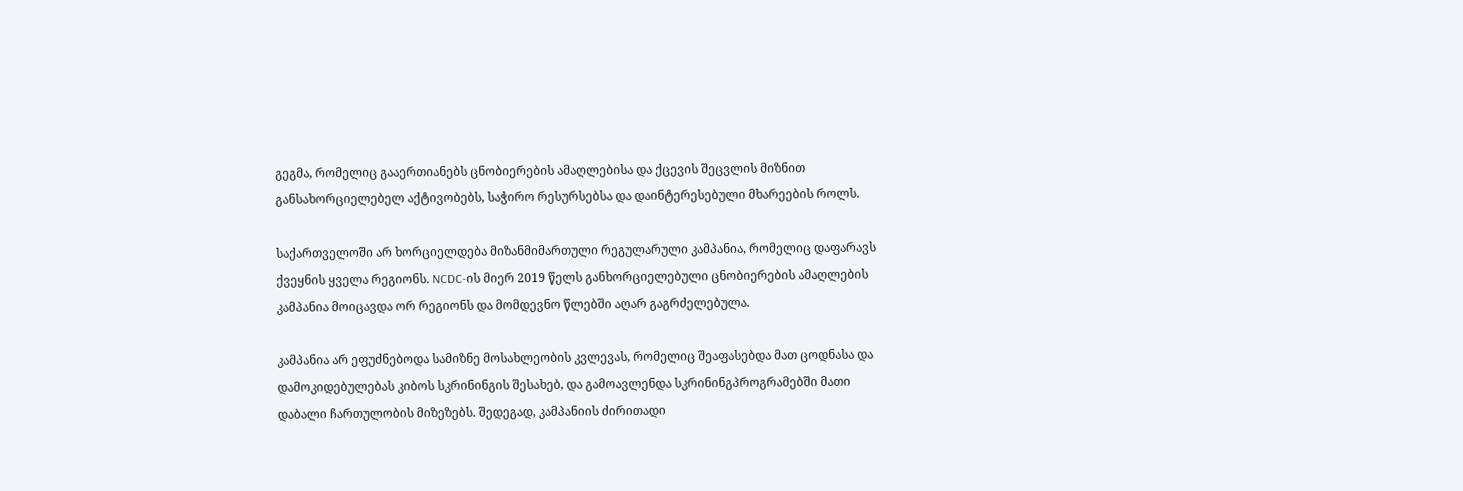გეგმა, რომელიც გააერთიანებს ცნობიერების ამაღლებისა და ქცევის შეცვლის მიზნით განსახორციელებელ აქტივობებს, საჭირო რესურსებსა და დაინტერესებული მხარეების როლს.

საქართველოში არ ხორციელდება მიზანმიმართული რეგულარული კამპანია, რომელიც დაფარავს ქვეყნის ყველა რეგიონს. NCDC-ის მიერ 2019 წელს განხორციელებული ცნობიერების ამაღლების კამპანია მოიცავდა ორ რეგიონს და მომდევნო წლებში აღარ გაგრძელებულა.

კამპანია არ ეფუძნებოდა სამიზნე მოსახლეობის კვლევას, რომელიც შეაფასებდა მათ ცოდნასა და დამოკიდებულებას კიბოს სკრინინგის შესახებ, და გამოავლენდა სკრინინგპროგრამებში მათი დაბალი ჩართულობის მიზეზებს. შედეგად, კამპანიის ძირითადი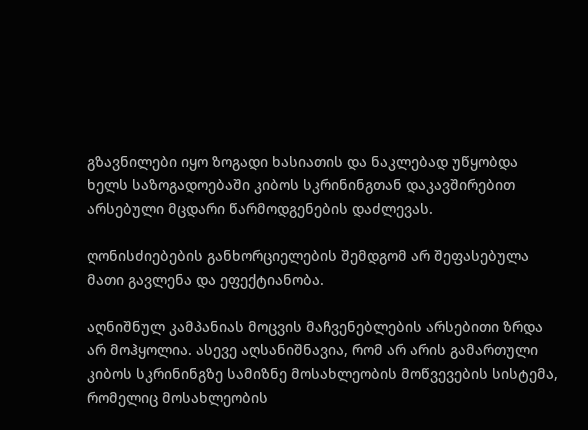გზავნილები იყო ზოგადი ხასიათის და ნაკლებად უწყობდა ხელს საზოგადოებაში კიბოს სკრინინგთან დაკავშირებით არსებული მცდარი წარმოდგენების დაძლევას.

ღონისძიებების განხორციელების შემდგომ არ შეფასებულა მათი გავლენა და ეფექტიანობა.

აღნიშნულ კამპანიას მოცვის მაჩვენებლების არსებითი ზრდა არ მოჰყოლია. ასევე აღსანიშნავია, რომ არ არის გამართული კიბოს სკრინინგზე სამიზნე მოსახლეობის მოწვევების სისტემა, რომელიც მოსახლეობის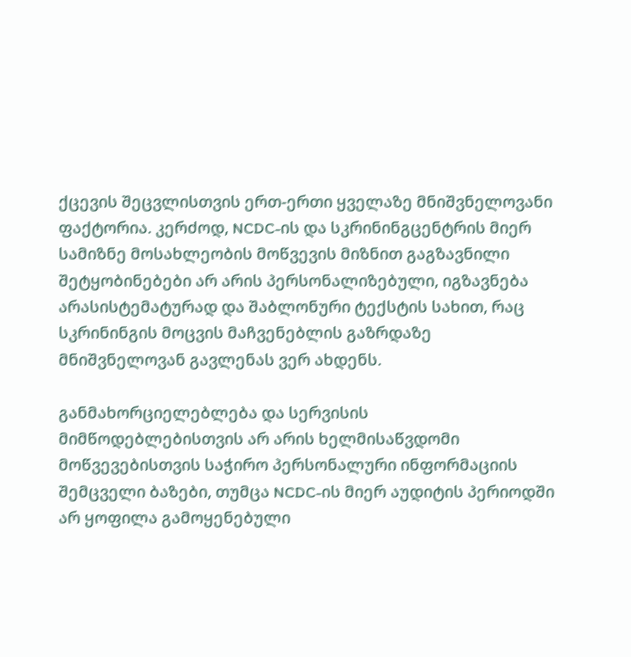ქცევის შეცვლისთვის ერთ-ერთი ყველაზე მნიშვნელოვანი ფაქტორია. კერძოდ, NCDC-ის და სკრინინგცენტრის მიერ სამიზნე მოსახლეობის მოწვევის მიზნით გაგზავნილი შეტყობინებები არ არის პერსონალიზებული, იგზავნება არასისტემატურად და შაბლონური ტექსტის სახით, რაც სკრინინგის მოცვის მაჩვენებლის გაზრდაზე მნიშვნელოვან გავლენას ვერ ახდენს.

განმახორციელებლება და სერვისის მიმწოდებლებისთვის არ არის ხელმისაწვდომი მოწვევებისთვის საჭირო პერსონალური ინფორმაციის შემცველი ბაზები, თუმცა NCDC-ის მიერ აუდიტის პერიოდში არ ყოფილა გამოყენებული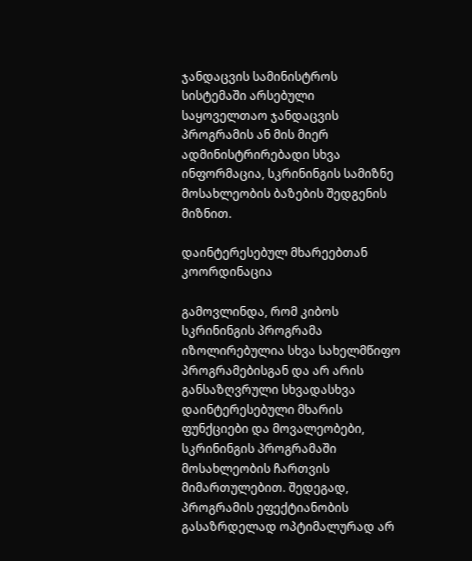ჯანდაცვის სამინისტროს სისტემაში არსებული საყოველთაო ჯანდაცვის პროგრამის ან მის მიერ ადმინისტრირებადი სხვა ინფორმაცია, სკრინინგის სამიზნე მოსახლეობის ბაზების შედგენის მიზნით.

დაინტერესებულ მხარეებთან კოორდინაცია

გამოვლინდა, რომ კიბოს სკრინინგის პროგრამა იზოლირებულია სხვა სახელმწიფო პროგრამებისგან და არ არის განსაზღვრული სხვადასხვა დაინტერესებული მხარის ფუნქციები და მოვალეობები, სკრინინგის პროგრამაში მოსახლეობის ჩართვის მიმართულებით. შედეგად, პროგრამის ეფექტიანობის გასაზრდელად ოპტიმალურად არ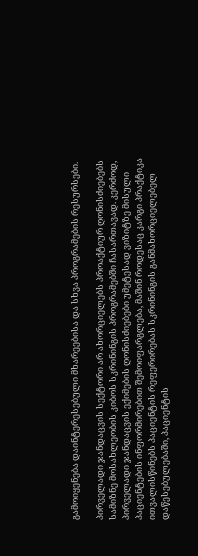გამოიყენება დაინტერესებული მხარეებისა და სხვა პროგრამების რესურსები.

პირველადი ჯანდაცვის სექტორი არ ახორციელებს პროაქტიურ ღონისძიებებს სამიზნე მოსახლეობის კიბოს სკრინინგის პროგრამებში ჩასართავად. კერძოდ, პირველადი ჯანდაცვის ექიმების ღონისძიებები უმეტესად ვიზიტზე მისული პაციენტების ინფორმირებით შემოიფარგლება, მაშინ როდესაც კარგი პრაქტიკა ითვალისწინებს პაციენტის რეფერირებას სკრინინგის განმახორციელებელ დაწესებულებაში, პაციენტის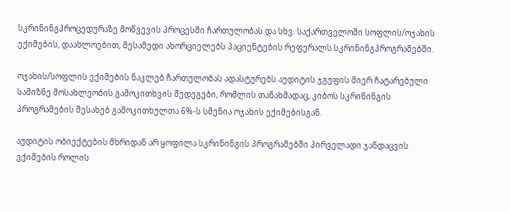სკრინინგპროცედურაზე მოწვევის პროცესში ჩართულობას და სხვ. საქართველოში სოფლის/ოჯახის ექიმების, დაახლოებით, მესამედი ახორციელებს პაციენტების რეფერალს სკრინინგპროგრამებში.

ოჯახის/სოფლის ექიმების ნაკლებ ჩართულობას ადასტურებს აუდიტის ჯგუფის მიერ ჩატარებული სამიზნე მოსახლეობის გამოკითხვის შედეგები, რომლის თანახმადაც, კიბოს სკრინინგის პროგრამების შესახებ გამოკითხულთა 6%-ს სმენია ოჯახის ექიმებისგან.

აუდიტის ობიექტების მხრიდან არ ყოფილა სკრინინგის პროგრამებში პირველადი ჯანდაცვის ექიმების როლის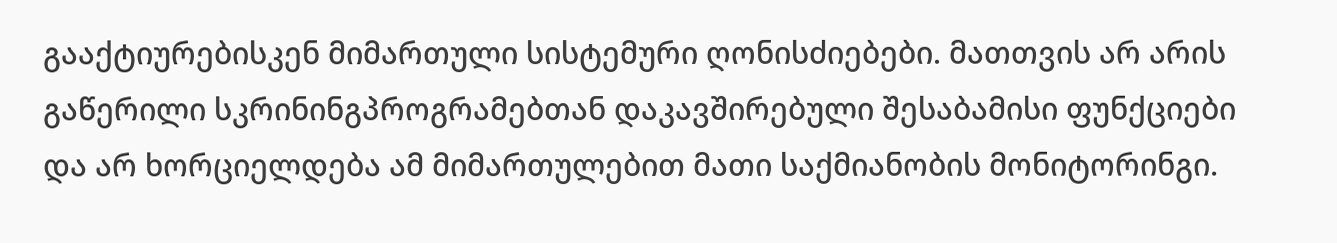გააქტიურებისკენ მიმართული სისტემური ღონისძიებები. მათთვის არ არის გაწერილი სკრინინგპროგრამებთან დაკავშირებული შესაბამისი ფუნქციები და არ ხორციელდება ამ მიმართულებით მათი საქმიანობის მონიტორინგი.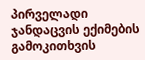პირველადი ჯანდაცვის ექიმების გამოკითხვის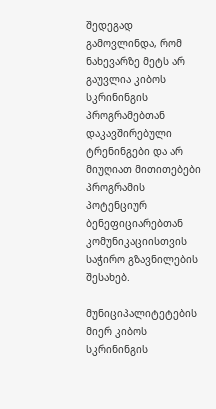შედეგად გამოვლინდა, რომ ნახევარზე მეტს არ გაუვლია კიბოს სკრინინგის პროგრამებთან დაკავშირებული ტრენინგები და არ მიუღიათ მითითებები პროგრამის პოტენციურ ბენეფიციარებთან კომუნიკაციისთვის საჭირო გზავნილების შესახებ.

მუნიციპალიტეტების მიერ კიბოს სკრინინგის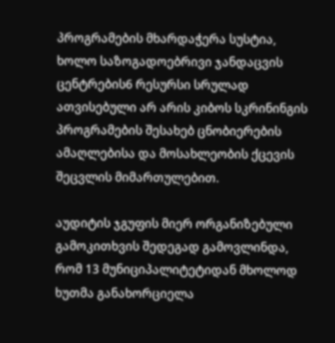პროგრამების მხარდაჭერა სუსტია, ხოლო საზოგადოებრივი ჯანდაცვის ცენტრების6 რესურსი სრულად ათვისებული არ არის კიბოს სკრინინგის პროგრამების შესახებ ცნობიერების ამაღლებისა და მოსახლეობის ქცევის შეცვლის მიმართულებით.

აუდიტის ჯგუფის მიერ ორგანიზებული გამოკითხვის შედეგად გამოვლინდა, რომ 13 მუნიციპალიტეტიდან მხოლოდ ხუთმა განახორციელა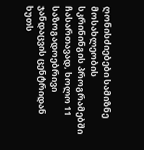ღონისძიებები სამიზნე მოსახლეობის სკრინინგის პროგრამებში ჩასართავად, ხოლო 11 საზოგადოებრივი ჯანდაცვის ცენტრიდან ხუთს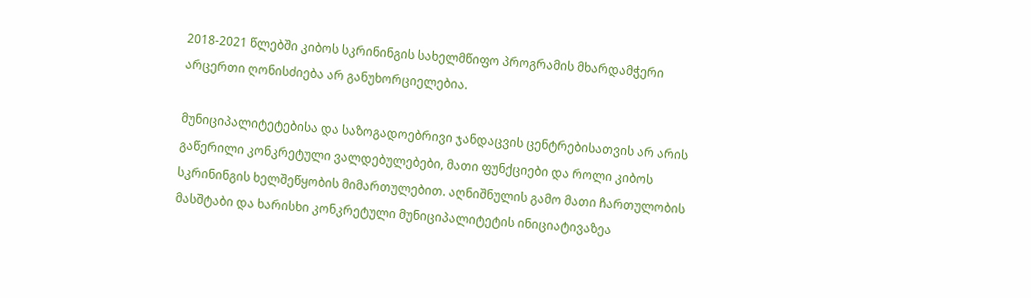2018-2021 წლებში კიბოს სკრინინგის სახელმწიფო პროგრამის მხარდამჭერი არცერთი ღონისძიება არ განუხორციელებია.

მუნიციპალიტეტებისა და საზოგადოებრივი ჯანდაცვის ცენტრებისათვის არ არის გაწერილი კონკრეტული ვალდებულებები, მათი ფუნქციები და როლი კიბოს სკრინინგის ხელშეწყობის მიმართულებით. აღნიშნულის გამო მათი ჩართულობის მასშტაბი და ხარისხი კონკრეტული მუნიციპალიტეტის ინიციატივაზეა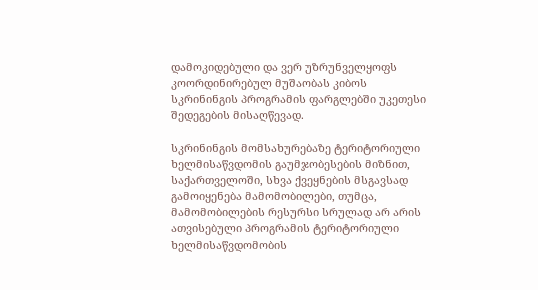დამოკიდებული და ვერ უზრუნველყოფს კოორდინირებულ მუშაობას კიბოს სკრინინგის პროგრამის ფარგლებში უკეთესი შედეგების მისაღწევად.

სკრინინგის მომსახურებაზე ტერიტორიული ხელმისაწვდომის გაუმჯობესების მიზნით, საქართველოში, სხვა ქვეყნების მსგავსად გამოიყენება მამომობილები, თუმცა, მამომობილების რესურსი სრულად არ არის ათვისებული პროგრამის ტერიტორიული ხელმისაწვდომობის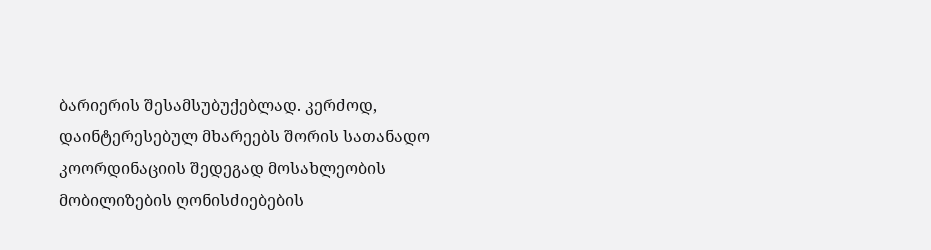ბარიერის შესამსუბუქებლად. კერძოდ, დაინტერესებულ მხარეებს შორის სათანადო კოორდინაციის შედეგად მოსახლეობის მობილიზების ღონისძიებების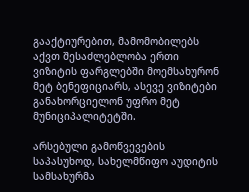გააქტიურებით, მამომობილებს აქვთ შესაძლებლობა ერთი ვიზიტის ფარგლებში მოემსახურონ მეტ ბენეფიციარს, ასევე ვიზიტები განახორციელონ უფრო მეტ მუნიციპალიტეტში.

არსებული გამოწვევების საპასუხოდ, სახელმწიფო აუდიტის სამსახურმა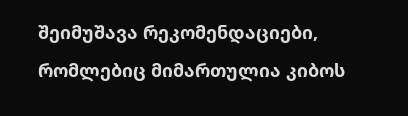შეიმუშავა რეკომენდაციები, რომლებიც მიმართულია კიბოს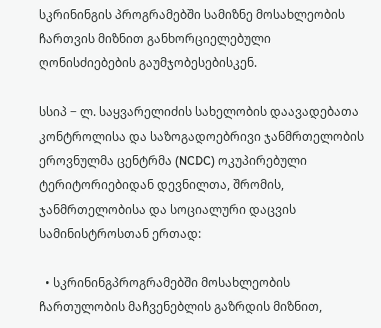სკრინინგის პროგრამებში სამიზნე მოსახლეობის ჩართვის მიზნით განხორციელებული ღონისძიებების გაუმჯობესებისკენ.

სსიპ − ლ. საყვარელიძის სახელობის დაავადებათა კონტროლისა და საზოგადოებრივი ჯანმრთელობის ეროვნულმა ცენტრმა (NCDC) ოკუპირებული ტერიტორიებიდან დევნილთა, შრომის, ჯანმრთელობისა და სოციალური დაცვის  სამინისტროსთან ერთად:

  • სკრინინგპროგრამებში მოსახლეობის ჩართულობის მაჩვენებლის გაზრდის მიზნით,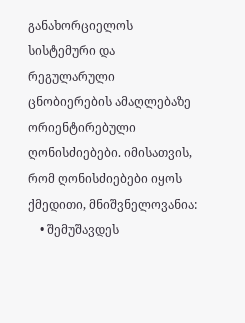განახორციელოს სისტემური და რეგულარული ცნობიერების ამაღლებაზე ორიენტირებული ღონისძიებები. იმისათვის, რომ ღონისძიებები იყოს ქმედითი, მნიშვნელოვანია:
    • შემუშავდეს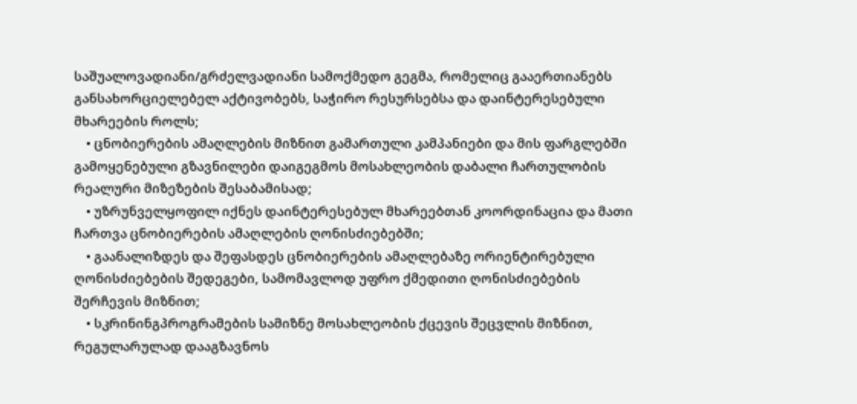საშუალოვადიანი/გრძელვადიანი სამოქმედო გეგმა, რომელიც გააერთიანებს განსახორციელებელ აქტივობებს, საჭირო რესურსებსა და დაინტერესებული მხარეების როლს;
    • ცნობიერების ამაღლების მიზნით გამართული კამპანიები და მის ფარგლებში გამოყენებული გზავნილები დაიგეგმოს მოსახლეობის დაბალი ჩართულობის რეალური მიზეზების შესაბამისად;
    • უზრუნველყოფილ იქნეს დაინტერესებულ მხარეებთან კოორდინაცია და მათი ჩართვა ცნობიერების ამაღლების ღონისძიებებში;
    • გაანალიზდეს და შეფასდეს ცნობიერების ამაღლებაზე ორიენტირებული ღონისძიებების შედეგები, სამომავლოდ უფრო ქმედითი ღონისძიებების შერჩევის მიზნით;
    • სკრინინგპროგრამების სამიზნე მოსახლეობის ქცევის შეცვლის მიზნით, რეგულარულად დააგზავნოს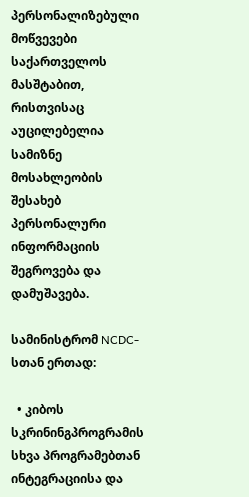პერსონალიზებული მოწვევები საქართველოს მასშტაბით, რისთვისაც აუცილებელია სამიზნე მოსახლეობის შესახებ პერსონალური ინფორმაციის შეგროვება და დამუშავება.

სამინისტრომ NCDC-სთან ერთად:

  • კიბოს სკრინინგპროგრამის სხვა პროგრამებთან ინტეგრაციისა და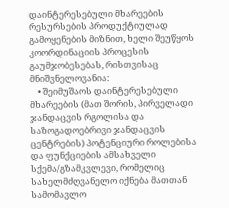დაინტერესებული მხარეების რესურსების პროდუქტიულად გამოყენების მიზნით, ხელი შეუწყოს კოორდინაციის პროცესის გაუმჯობესებას, რისთვისაც მნიშვნელოვანია:
    • შეიმუშაოს დაინტერესებული მხარეების (მათ შორის, პირველადი ჯანდაცვის რგოლისა და საზოგადოებრივი ჯანდაცვის ცენტრების) პოტენციური როლებისა და ფუნქციების ამსახველი სქემა/გზამკვლევი, რომელიც სახელმძღვანელო იქნება მათთან სამომავლო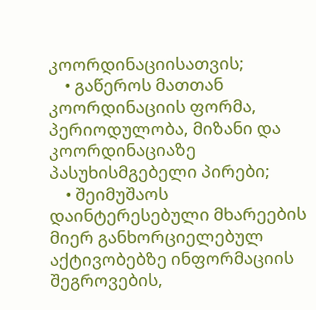კოორდინაციისათვის;
    • გაწეროს მათთან კოორდინაციის ფორმა, პერიოდულობა, მიზანი და კოორდინაციაზე პასუხისმგებელი პირები;
    • შეიმუშაოს დაინტერესებული მხარეების მიერ განხორციელებულ აქტივობებზე ინფორმაციის შეგროვების,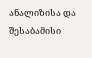ანალიზისა და შესაბამისი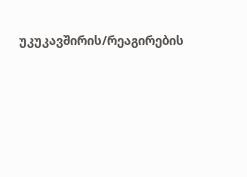უკუკავშირის/რეაგირების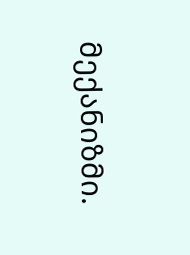მექანიზმი.